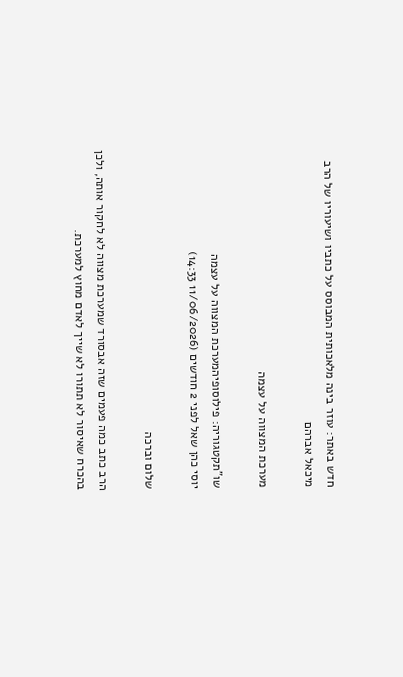חדש באתר: עוזר בינה מלאכותית המבוסס על כתביו ושיעוריו של הרב מיכאל אברהם

מערכת המצווה על עצמה

שו"תקטגוריה: פילוסופיהמערכת המצווה על עצמה
יוסי כהן שאל לפני 2 חודשים (11/06/2026 14:33)

שלום וברכה

הרב כתב כמה פעמים שזה אבסורד שמערכת מצווה לא לחקור אותה, ולכן בהכרח שאיסור לא תתורו לא שייך לאדם מחוץ למערכת.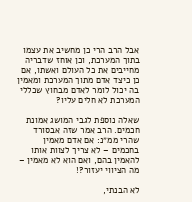אבל הרב הרי כן מחשיב את עצמו בתוך המערכת, וכן אוחז שדבריה מחייבים את כל העולם ואשתו, אם כן כיצד אדם מתוך המערכת ומאמין בה יכול לומר לאדם מבחוץ שכללי המערכת לא חלים עליו?

שאלה נוספת לגבי המושג אמונת חכמים. הרב אמר שזה אבסורד שהרי ממ״נ: אם אדם מאמין בחכמים – לא צריך לצוות אותו להאמין בהם, ואם הוא לא מאמין – מה הציווי יעזור?!

לא הבנתי,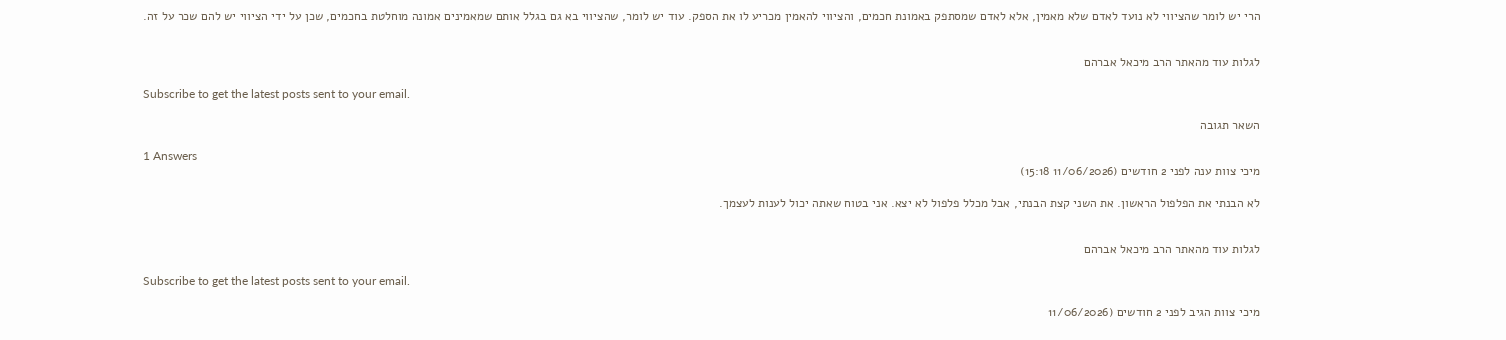הרי יש לומר שהציווי לא נועד לאדם שלא מאמין, אלא לאדם שמסתפק באמונת חכמים, והציווי להאמין מכריע לו את הספק. עוד יש לומר, שהציווי בא גם בגלל אותם שמאמינים אמונה מוחלטת בחכמים, שכן על ידי הציווי יש להם שכר על זה.


לגלות עוד מהאתר הרב מיכאל אברהם

Subscribe to get the latest posts sent to your email.

השאר תגובה

1 Answers
מיכי צוות ענה לפני 2 חודשים (11/06/2026 15:18)

לא הבנתי את הפלפול הראשון. את השני קצת הבנתי, אבל מכלל פלפול לא יצא. אני בטוח שאתה יכול לענות לעצמך.


לגלות עוד מהאתר הרב מיכאל אברהם

Subscribe to get the latest posts sent to your email.

מיכי צוות הגיב לפני 2 חודשים (11/06/2026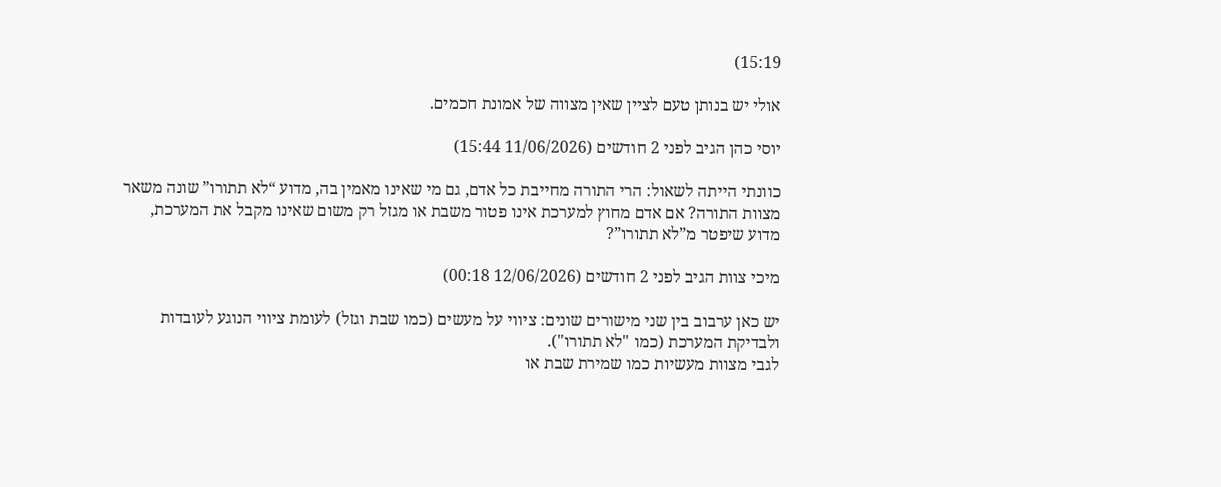15:19)

אולי יש בנותן טעם לציין שאין מצווה של אמונת חכמים.

יוסי כהן הגיב לפני 2 חודשים (11/06/2026 15:44)

כוונתי הייתה לשאול: הרי התורה מחייבת כל אדם, גם מי שאינו מאמין בה, מדוע “לא תתורו” שונה משאר מצוות התורה? אם אדם מחוץ למערכת אינו פטור משבת או מגזל רק משום שאינו מקבל את המערכת, מדוע שיפטר מ”לא תתורו”?

מיכי צוות הגיב לפני 2 חודשים (12/06/2026 00:18)

יש כאן ערבוב בין שני מישורים שונים: ציווי על מעשים (כמו שבת וגזל) לעומת ציווי הנוגע לעובדות ולבדיקת המערכת (כמו "לא תתורו").
לגבי מצוות מעשיות כמו שמירת שבת או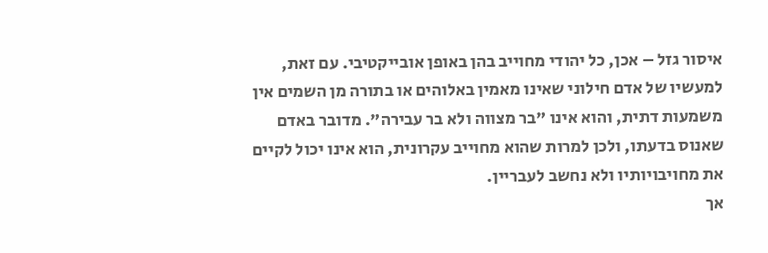איסור גזל – אכן, כל יהודי מחוייב בהן באופן אובייקטיבי. עם זאת, למעשיו של אדם חילוני שאינו מאמין באלוהים או בתורה מן השמים אין משמעות דתית, והוא אינו "בר מצווה ולא בר עבירה". מדובר באדם שאנוס בדעתו, ולכן למרות שהוא מחוייב עקרונית, הוא אינו יכול לקיים את מחויבויותיו ולא נחשב לעבריין.
אך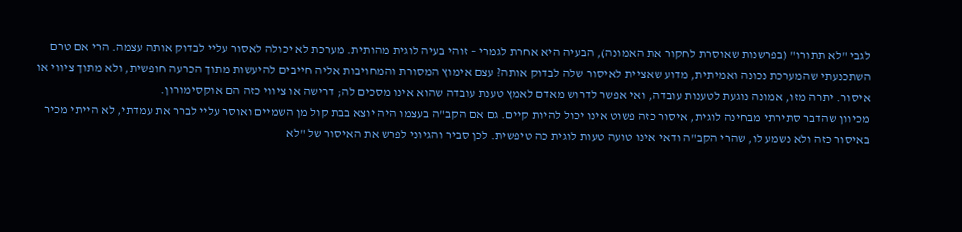לגבי "לא תתורו" (בפרשנות שאוסרת לחקור את האמונה), הבעיה היא אחרת לגמרי – זוהי בעיה לוגית מהותית. מערכת לא יכולה לאסור עליי לבדוק אותה עצמה. הרי אם טרם השתכנעתי שהמערכת נכונה ואמיתית, מדוע שאציית לאיסור שלה לבדוק אותה? עצם אימוץ המסורת והמחויבות אליה חייבים להיעשות מתוך הכרעה חופשית, ולא מתוך ציווי או איסור. יתרה מזו, אמונה נוגעת לטענות עובדה, ואי אפשר לדרוש מאדם לאמץ טענת עובדה שהוא אינו מסכים לה; דרישה או ציווי כזה הם אוקסימורון.
מכיוון שהדבר סתירתי מבחינה לוגית, איסור כזה פשוט אינו יכול להיות קיים. גם אם הקב"ה בעצמו היה יוצא בבת קול מן השמיים ואוסר עליי לברר את עמדתי, לא הייתי מכיר באיסור כזה ולא נשמע לו, שהרי הקב"ה ודאי אינו טועה טעות לוגית כה טיפשית. לכן סביר והגיוני לפרש את האיסור של "לא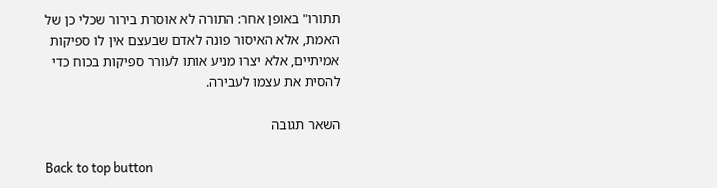תתורו" באופן אחר: התורה לא אוסרת בירור שכלי כן של האמת, אלא האיסור פונה לאדם שבעצם אין לו ספיקות אמיתיים, אלא יצרו מניע אותו לעורר ספיקות בכוח כדי להסית את עצמו לעבירה.

השאר תגובה

Back to top button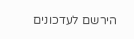הירשם לעדכונים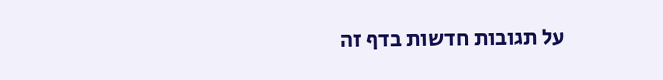על תגובות חדשות בדף זה